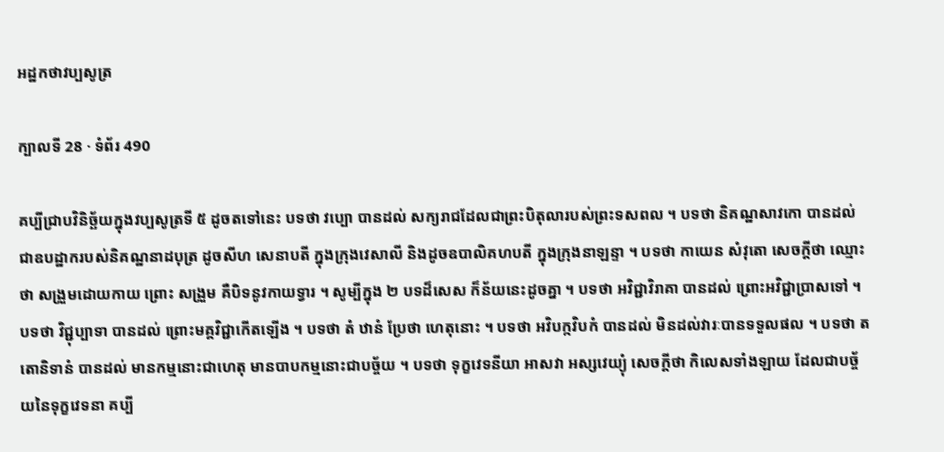អដ្ឋកថាវប្បសូត្រ

ក្បាលទី 28 · ទំព័រ 490

គប្បីជ្រាបវិនិច្ឆ័យក្នុងវប្បសូត្រទី ៥ ដូចតទៅនេះ បទថា វប្បោ បានដល់ សក្យរាជដែលជាព្រះបិតុលារបស់ព្រះទសពល ។ បទថា និគណ្ឋសាវកោ បានដល់ ជាឧបដ្ឋាករបស់និគណ្ឋនាដបុត្រ ដូចសីហ សេនាបតី ក្នុងក្រុងវេសាលី និងដូចឧបាលិគហបតី ក្នុងក្រុងនាឡន្ទា ។ បទថា កាយេន សំវុតោ សេចក្តីថា ឈ្មោះថា សង្រួមដោយកាយ ព្រោះ សង្រួម គឺបិទនូវកាយទ្វារ ។ សូម្បីក្នុង ២ បទដ៏សេស ក៏ន័យនេះដូចគ្នា ។ បទថា អវិជ្ជាវិរាគា បានដល់ ព្រោះអវិជ្ជាប្រាសទៅ ។ បទថា វិជ្ជុប្បាទា បានដល់ ព្រោះមគ្គវិជ្ជាកើតឡើង ។ បទថា តំ ឋានំ ប្រែថា ហេតុនោះ ។ បទថា អវិបក្កវិបកំ បានដល់ មិនដល់វារៈបានទទួលផល ។ បទថា តតោនិទានំ បានដល់ មានកម្មនោះជាហេតុ មានបាបកម្មនោះជាបច្ច័យ ។ បទថា ទុក្ខវេទនីយា អាសវា អស្សវេយ្យុំ សេចក្តីថា កិលេសទាំងឡាយ ដែលជាបច្ច័យនៃទុក្ខវេទនា គប្បី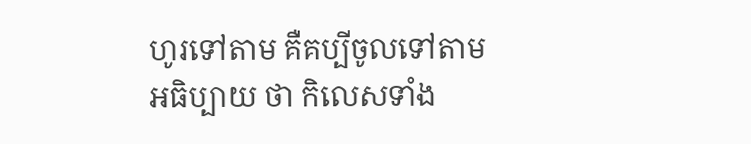ហូរទៅតាម គឺគប្បីចូលទៅតាម អធិប្បាយ ថា កិលេសទាំង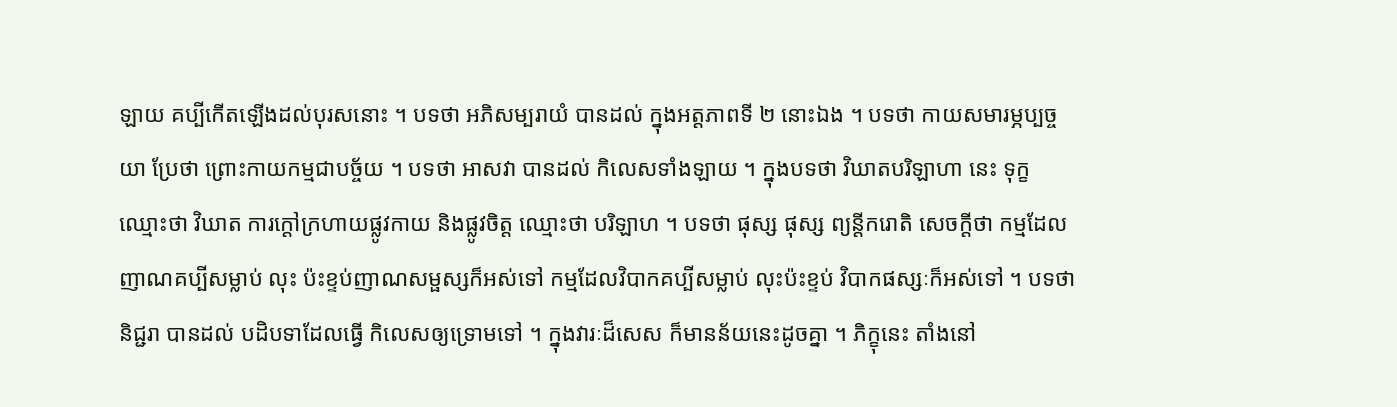ឡាយ គប្បីកើតឡើងដល់បុរសនោះ ។ បទថា អភិសម្បរាយំ បានដល់ ក្នុងអត្តភាពទី ២ នោះឯង ។ បទថា កាយសមារម្ភប្បច្ចយា ប្រែថា ព្រោះកាយកម្មជាបច្ច័យ ។ បទថា អាសវា បានដល់ កិលេសទាំងឡាយ ។ ក្នុងបទថា វិឃាតបរិឡាហា នេះ ទុក្ខ ឈ្មោះថា វិឃាត ការក្តៅក្រហាយផ្លូវកាយ និងផ្លូវចិត្ត ឈ្មោះថា បរិឡាហ ។ បទថា ផុស្ស ផុស្ស ព្យន្តីករោតិ សេចក្តីថា កម្មដែលញាណគប្បីសម្លាប់ លុះ ប៉ះខ្ទប់ញាណសម្ផស្សក៏អស់ទៅ កម្មដែលវិបាកគប្បីសម្លាប់ លុះប៉ះខ្ទប់ វិបាកផស្សៈក៏អស់ទៅ ។ បទថា និជ្ជរា បានដល់ បដិបទាដែលធ្វើ កិលេសឲ្យទ្រោមទៅ ។ ក្នុងវារៈដ៏សេស ក៏មានន័យនេះដូចគ្នា ។ ភិក្ខុនេះ តាំងនៅ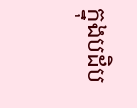ក្នុងបដិប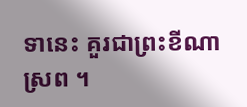ទានេះ គួរជាព្រះខីណាស្រព ។